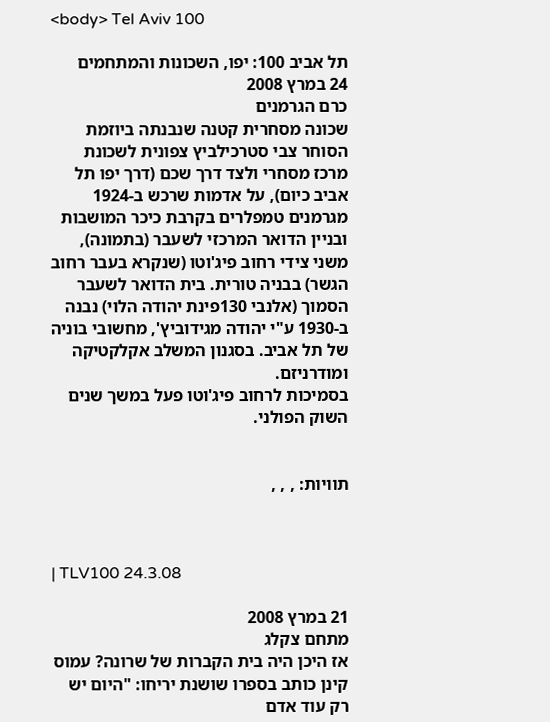<body> Tel Aviv 100

תל אביב 100: יפו, השכונות והמתחמים
24 במרץ 2008
כרם הגרמנים
שכונה מסחרית קטנה שנבנתה ביוזמת הסוחר צבי סטרכילביץ צפונית לשכונת מרכז מסחרי ולצד דרך שכם (דרך יפו תל אביב כיום), על אדמות שרכש ב-1924 מגרמנים טמפלרים בקרבת כיכר המושבות ובניין הדואר המרכזי לשעבר (בתמונה), משני צידי רחוב פיג'וטו (שנקרא בעבר רחוב הגשר) בבניה טורית. בית הדואר לשעבר הסמוך (אלנבי 130פינת יהודה הלוי) נבנה ב-1930 ע"י יהודה מגידוביץ', מחשובי בוניה של תל אביב. בסגנון המשלב אקלקטיקה ומודרניזם.
בסמיכות לרחוב פיג'וטו פעל במשך שנים השוק הפולני.


תוויות: , , ,



| TLV100 24.3.08

21 במרץ 2008
מתחם צקלג
אז היכן היה בית הקברות של שרונה? עמוס קינן כותב בספרו שושנת יריחו: "היום יש רק עוד אדם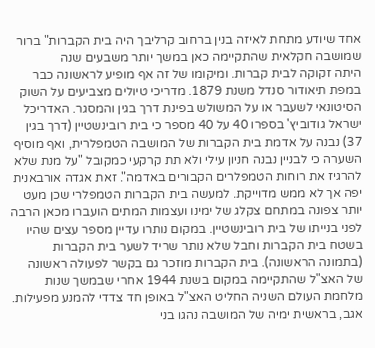אחד שיודע מתחת לאיזה בנין ברחוב קרליבך היה בית הקברות" ברור שמושבה חקלאית שהתקיימה כאן במשך יותר משבעים שנה
היתה זקוקה לבית קברות. ומיקומו של זה אף מופיע לראשונה כבר במפת תיאודור סנדל משנת 1879. מדריכי טיולים מצביעים על השוק הסיטונאי לשעבר או על המשולש בפינת דרך בגין והמסגר. האדריכל ישראל גודוביץ' בספרו 40 על 40 מספר כי בית רובינשטיין (דרך בגין 37) נבנה על אדמת בית הקברות של המושבה הטמפלרית, ואף מוסיף השערה כי לבניין נבנה חניון עילי ולא תת קרקעי כמקובל "על מנת שלא להרגיז את רוחות הטמפלרים הקבורים באדמה". זאת אגדה אורבאנית יפה אך לא ממש מדוייקת. למעשה בית הקברות הטמפלרי שכן מעט יותר צפונה במתחם צקלג של ימינו ועצמות המתים הועברו מכאן הרבה לפני בנייתו של בית רובינשטיין. במקום נותרו עדיין מספר עצים שהיו בשטח בית הקברות וחבל שלא נותר שריד לשער בית הקברות (בתמונה הראשונה). בית הקברות מוזכר גם בקשר לפעולה ראשונה של האצ"ל שהתקיימה במקום בשנת 1944 אחרי שבמשך שנות מלחמת העולם השניה החליט האצ"ל באופן חד צדדי להמנע מפעילות. אגב, בראשית ימיה של המושבה נהגו בני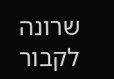שרונה לקבור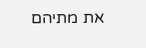את מתיהם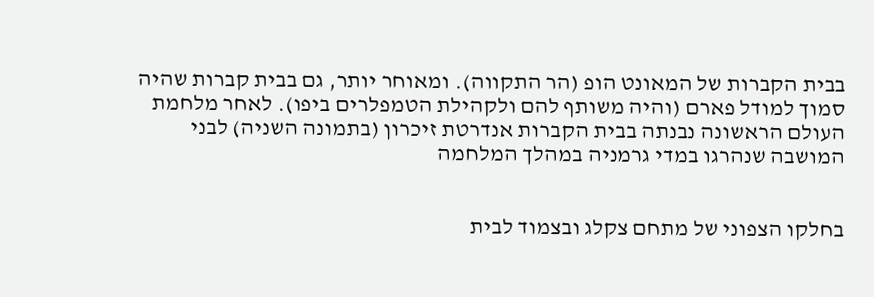בבית הקברות של המאונט הופ (הר התקווה). ומאוחר יותר, גם בבית קברות שהיה סמוך למודל פארם (והיה משותף להם ולקהילת הטמפלרים ביפו). לאחר מלחמת העולם הראשונה נבנתה בבית הקברות אנדרטת זיכרון (בתמונה השניה) לבני המושבה שנהרגו במדי גרמניה במהלך המלחמה


בחלקו הצפוני של מתחם צקלג ובצמוד לבית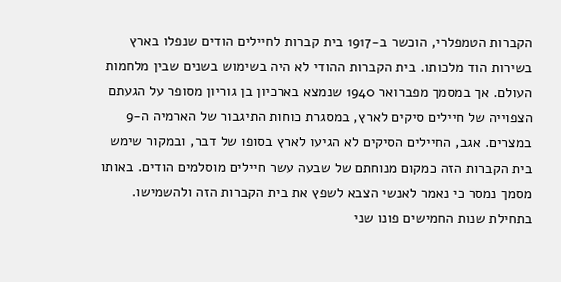הקברות הטמפלרי, הוכשר ב-1917 בית קברות לחיילים הודים שנפלו בארץ בשירות הוד מלכותו. בית הקברות ההודי לא היה בשימוש בשנים שבין מלחמות העולם. אך במסמך מפברואר 1940 שנמצא בארכיון בן גוריון מסופר על הגעתם הצפוייה של חיילים סיקים לארץ, במסגרת כוחות התיגבור של הארמיה ה-9 במצרים. אגב, החיילים הסיקים לא הגיעו לארץ בסופו של דבר, ובמקור שימש בית הקברות הזה כמקום מנוחתם של שבעה עשר חיילים מוסלמים הודים. באותו מסמך נמסר כי נאמר לאנשי הצבא לשפץ את בית הקברות הזה ולהשמישו. בתחילת שנות החמישים פונו שני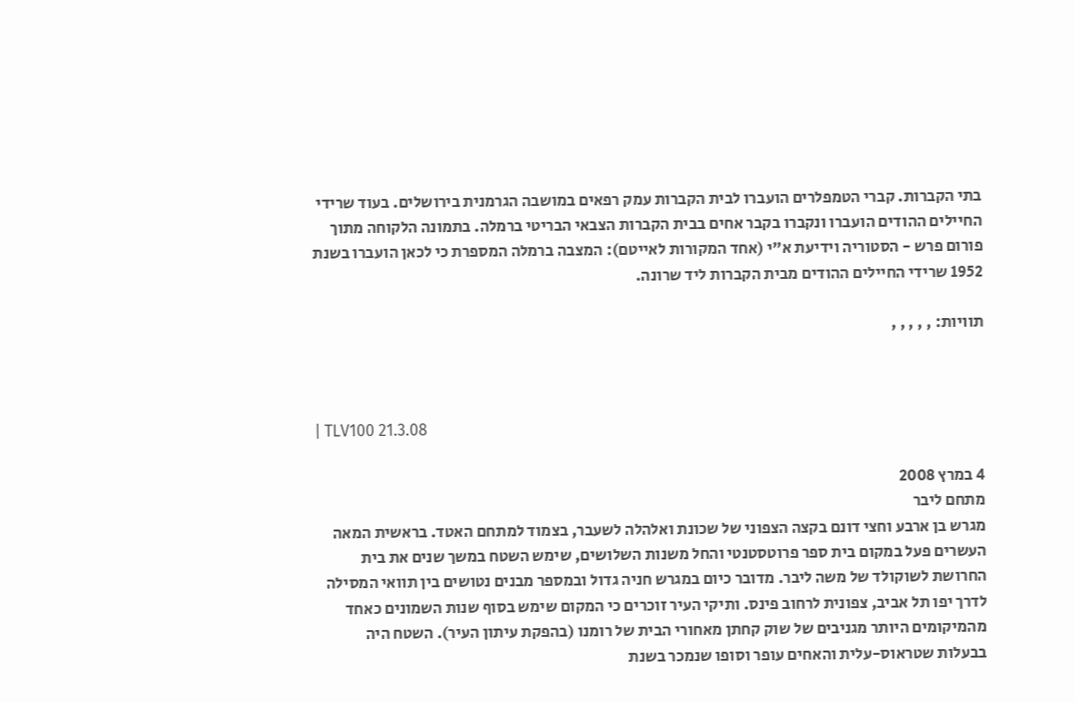בתי הקברות. קברי הטמפלרים הועברו לבית הקברות עמק רפאים במושבה הגרמנית בירושלים. בעוד שרידי החיילים ההודים הועברו ונקברו בקבר אחים בבית הקברות הצבאי הבריטי ברמלה. בתמונה הלקוחה מתוך פורום פרש - הסטוריה וידיעת א"י (אחד המקורות לאייטם): המצבה ברמלה המספרת כי לכאן הועברו בשנת 1952 שרידי החיילים ההודים מבית הקברות ליד שרונה.

תוויות: , , , , ,



| TLV100 21.3.08

4 במרץ 2008
מתחם ליבר
מגרש בן ארבע וחצי דונם בקצה הצפוני של שכונת ואלהלה לשעבר, בצמוד למתחם האטד. בראשית המאה העשרים פעל במקום בית ספר פרוטסטנטי והחל משנות השלושים, שימש השטח במשך שנים את בית החרושת לשוקולד של משה ליבר. מדובר כיום במגרש חניה גדול ובמספר מבנים נטושים בין תוואי המסילה לדרך יפו תל אביב, צפונית לרחוב פינס. ותיקי העיר זוכרים כי המקום שימש בסוף שנות השמונים כאחד מהמיקומים היותר מגניבים של שוק קחתן מאחורי הבית של רומנו (בהפקת עיתון העיר). השטח היה בבעלות שטראוס-עלית והאחים עופר וסופו שנמכר בשנת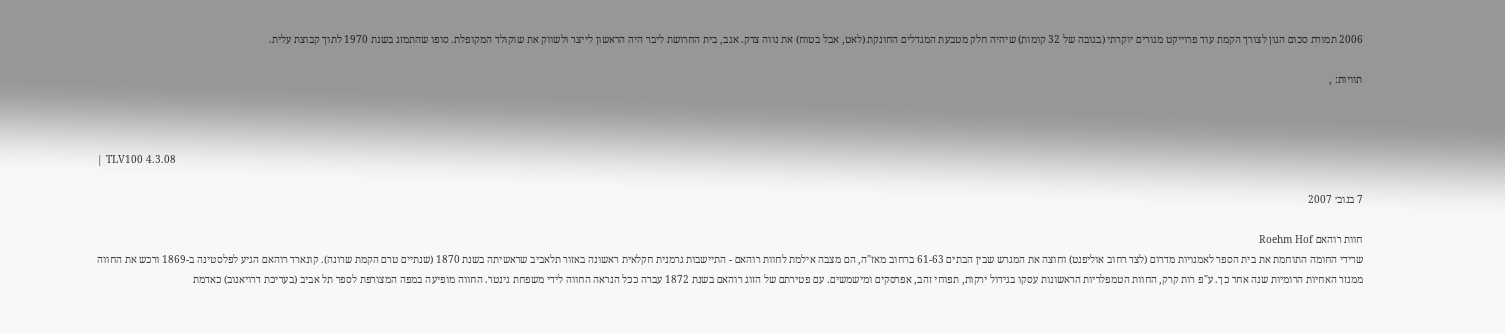2006 תמורת סכום הגון לצורך הקמת עוד פרוייקט מגורים יוקרתי (בגובה של 32 קומות) שיהיה חלק מטבעת המגדלים החונקת (לאט, אבל בטוח) את נווה צדק. אגב, בית החרושת ליבר היה הראשון לייצר ולשווק את שוקולד המקופלת. סופו שהתמזג בשנת 1970 לתוך קבוצת עלית.

תוויות: ,



| TLV100 4.3.08

7 בנוב׳ 2007

חוות רוהאם Roehm Hof
שרידי החומה התוחמת את בית הספר לאמנויות מדרום (לצד רחוב אוליפנט) וחוצה את המגרש שבין הבתים 61-63 ברחוב מאז"ה, הם מצבה אילמת לחוות רוהאם - התיישבות גרמנית חקלאית ראשונה באזור תלאביב שראשיתה בשנת 1870 (שנתיים טרם הקמת שרונה). קונארד רוהאם הגיע לפלסטינה ב-1869 ורכש את החווה ממנזר האחיות הרומיות שנה אחר כך. ע"פ רות קרק, החוות הטמפלריות הראשונות עסקו בגידול ירקות, תפוחי זהב, אפרסקים ומישמשים. עם פטירתם של הזוג רוהאם בשנת 1872 עברה ככל הנראה החווה לידי משפחת גינטר. החווה מופיעה במפה המצורפת לספר תל אביב (בעריכת דרויאנוב) כאדמת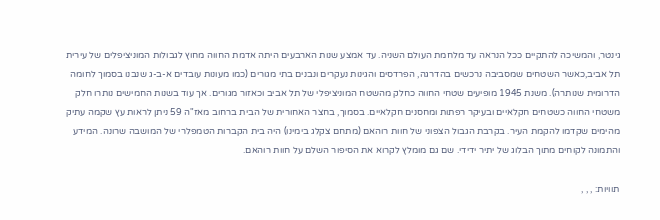גינטר, והמשיכה להתקיים ככל הנראה עד מלחמת העולם השניה. עד אמצע שנות הארבעים היתה אדמת החווה מחוץ לגבולות המוניציפלים של עירית תל אביב,כאשר השטחים שמסביבה נרכשים בהדרגה, הפרדסים והגינות נעקרים ונבנים בתי מגורים (כמו מעונות עובדים א-ב-ג שנבנו בסמוך לחומה הדרומית שנותרה). משנת 1945 מופיעים שטחי החווה כחלק מהשטח המוניציפלי של תל אביב וכאזור מגורים. אך עוד בשנות החמישים נותרו חלק משטחי החווה כשטחים חקלאיים ובעיקר רפתות ומחסנים חקלאיים. בסמוך, בחצר האחורית של הבית ברחוב מאז"ה 59 ניתן לראות עץ שקמה עתיק מהימים שקדמו להקמת העיר. בקרבת הגבול הצפוני של חוות רוהאם (מתחם צקלג בימינו) היה בית הקברות הטמפלרי של המושבה שרונה. המידע והתמונה לקוחים מתוך הבלוג של יתיר ידידי. שם גם מומלץ לקרוא את הסיפור השלם על חוות רוהאם.

תוויות: , , ,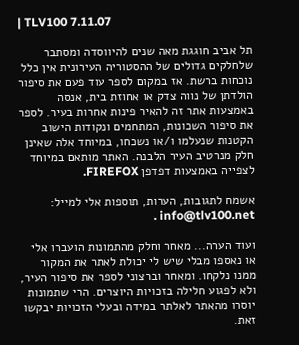| TLV100 7.11.07

תל אביב חוגגת מאה שנים להיווסדה ומסתבר שלחלקים גדולים של ההסטוריה העירונית אין כלל נוכחות ברשת. אז במקום לספר עוד פעם את סיפור הולדתן של נווה צדק או אחוזת בית, אנסה באמצעות אתר זה להאיר פינות אחרות בעיר. לספר את סיפור השכונות, המתחמים ונקודות הישוב הקטנות שנעלמו ו/או נשכחו, במיוחד אלה שאינן חלק מנרטיב העיר הלבנה. האתר מותאם במיוחד לצפייה באמצעות דפדפן FIREFOX.

אשמח לתגובות, הערות, תוספות אלי למייל: info@tlv100.net .

ועוד הערה... מאחר וחלק מהתמונות הועברו אלי או נאספו מבלי שיש לי יכולת לאתר את המקור ממנו נלקחו. ומאחר וברצוני לספר את סיפור העיר, ולא לפגוע חלילה בזכויות היוצרים. הרי שתמונות יוסרו מהאתר לאלתר במידה ובעלי הזכויות יבקשו זאת.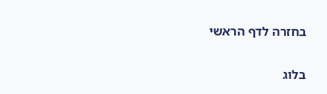בחזרה לדף הראשי

בלוג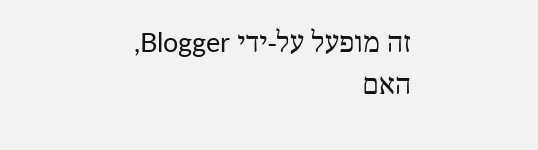זה מופעל על-ידי Blogger, האם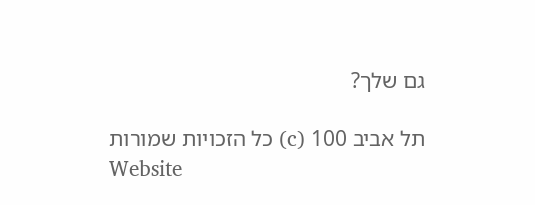גם שלך?

תל אביב 100 (c) כל הזכויות שמורות
Website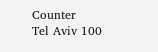Counter
Tel Aviv 100